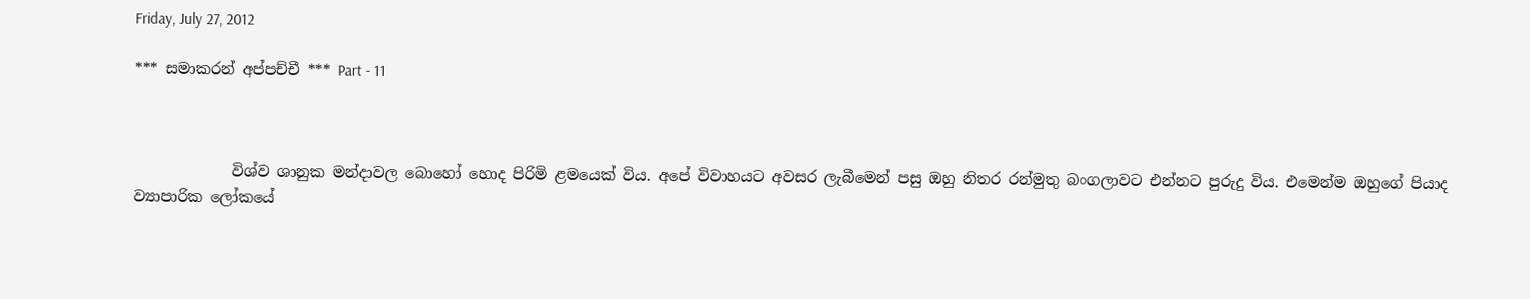Friday, July 27, 2012

*** සමාකරන් අප්පච්චී *** Part - 11



             විශ්ව ශානුක මන්දාවල බොහෝ හොද පිරිමි ළමයෙක් විය. අපේ විවාහයට අවසර ලැබීමෙන් පසු ඔහු නිතර රන්මුතු බංගලාවට එන්නට පුරුදු විය. එමෙන්ම ඔහුගේ පියාද ව්‍යාපාරික ලෝකයේ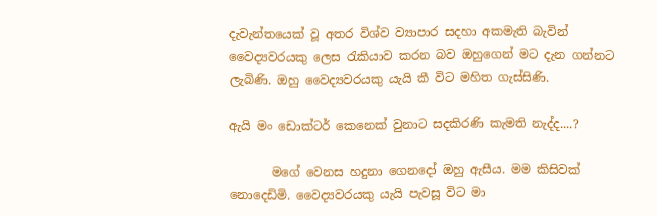දැවැන්තයෙක් වූ අතර විශ්ව ව්‍යාපාර සදහා අකමැති බැවින් වෛද්‍යවරයකු ලෙස රැකියාව කරන බව ඔහුගෙන් මට දැන ගන්නට ලැබිණි. ඔහු වෛද්‍යවරයකු යැයි කී විට මහිත ගැස්සිණි.

ඇයි මං ඩොක්ටර් කෙනෙක් වුනාට සදකිරණි කැමති නැද්ද....?

       මගේ වෙනස හදුනා ගෙනදෝ ඔහු ඇසීය. මම කිසිවක් නොදෙඩිමි. වෛද්‍යවරයකු යැයි පැවසූ විට මා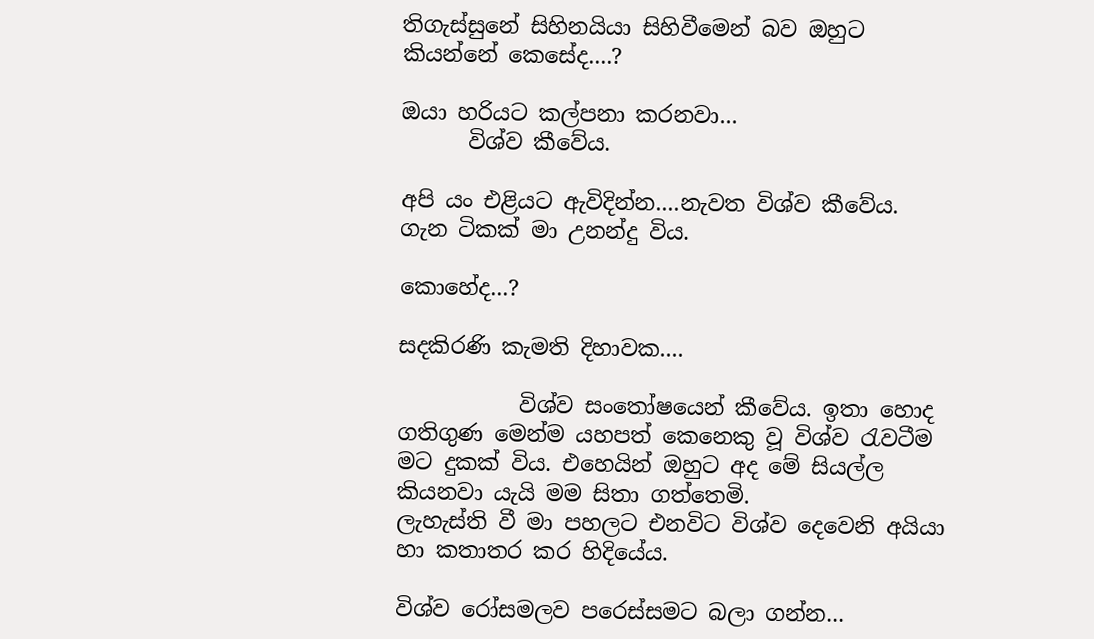තිගැස්සුනේ සිහිනයියා සිහිවීමෙන් බව ඔහුට කියන්නේ කෙසේද....?

ඔයා හරියට කල්පනා කරනවා...
      විශ්ව කීවේය.

අපි යං එළියට ඇවිදින්න....නැවත විශ්ව කීවේය.
ගැන ටිකක් මා උනන්දු විය.

කොහේද...?

සදකිරණි කැමති දිහාවක....

           විශ්ව සංතෝෂයෙන් කීවේය. ඉතා හොද ගතිගුණ මෙන්ම යහපත් කෙනෙකු වූ විශ්ව රැවටීම මට දුකක් විය. එහෙයින් ඔහුට අද මේ සියල්ල කියනවා යැයි මම සිතා ගත්තෙමි.
ලැහැස්ති වී මා පහලට එනවිට විශ්ව දෙවෙනි අයියා හා කතාතර කර හිදියේය.

විශ්ව රෝසමලව පරෙස්සමට බලා ගන්න...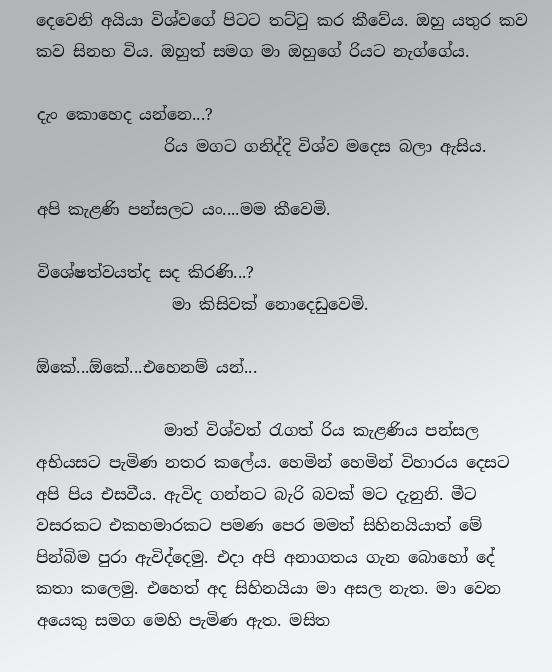දෙවෙනි අයියා විශ්වගේ පිටට තට්ටු කර කීවේය. ඔහු යතුර කව කව සිනහ විය. ඔහුත් සමග මා ඔහුගේ රියට නැග්ගේය.

දැං කොහෙද යන්නෙ...?
                රිය මගට ගනිද්දි විශ්ව මදෙස බලා ඇසිය.

අපි කැළණි පන්සලට යං....මම කීවෙමි.

විශේෂත්වයත්ද සද කිරණි...?
                 මා කිසිවක් නොදෙඩුවෙමි.

ඕකේ...ඕකේ...එහෙනම් යන්...

                මාත් විශ්වත් රැගත් රිය කැළණිය පන්සල අභියසට පැමිණ නතර කලේය. හෙමින් හෙමින් විහාරය දෙසට අපි පිය එසවීය. ඇවිද ගන්නට බැරි බවක් මට දැනුනි. මීට වසරකට එකහමාරකට පමණ පෙර මමත් සිහිනයියාත් මේ පින්බිම පුරා ඇවිද්දෙමු. එදා අපි අනාගතය ගැන බොහෝ දේ කතා කලෙමු. එහෙත් අද සිහිනයියා මා අසල නැත. මා වෙන අයෙකු සමග මෙහි පැමිණ ඇත. මසිත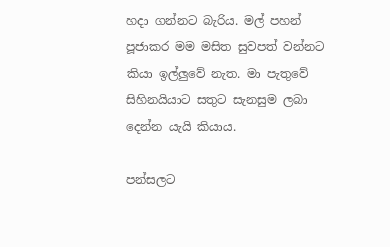හදා ගන්නට බැරිය. මල් පහන් පූජාකර මම මසිත සුවපත් වන්නට කියා ඉල්ලුවේ නැත. මා පැතුවේ සිහිනයියාට සතුට සැනසුම ලබා දෙන්න යැයි කියාය.

පන්සලට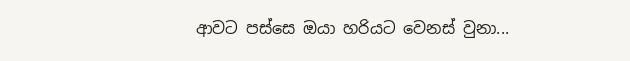ආවට පස්සෙ ඔයා හරියට වෙනස් වුනා...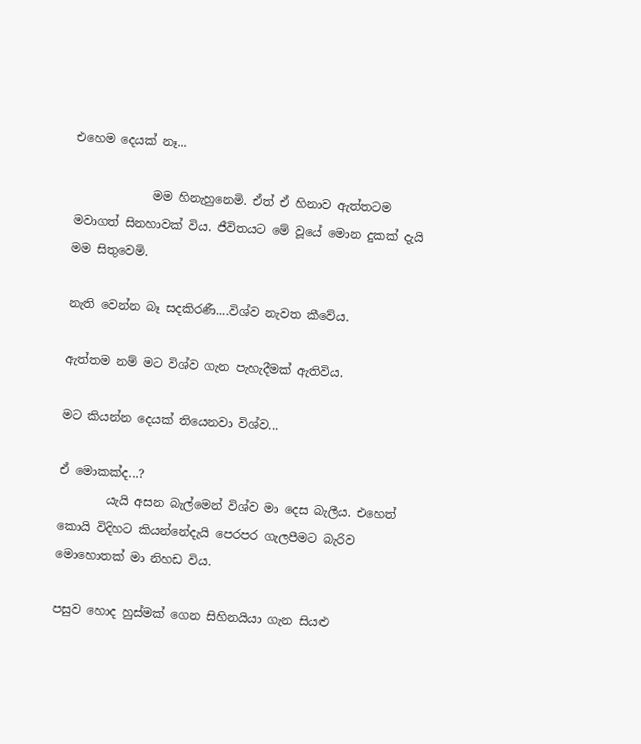එහෙම දෙයක් නෑ...

             මම හිනැහුනෙමි. ඒත් ඒ හිනාව ඇත්තටම මවාගත් සිනහාවක් විය. ජීවිතයට මේ වූයේ මොන දුකක් දැයි මම සිතුවෙමි.

නැති වෙන්න බෑ සදකිරණී....විශ්ව නැවත කීවේය.

ඇත්තම නම් මට විශ්ව ගැන පැහැදීමක් ඇතිවිය.

මට කියන්න දෙයක් තියෙනවා විශ්ව...

ඒ මොකක්ද...?
        යැයි අසන බැල්මෙන් විශ්ව මා දෙස බැලීය. එහෙත් කොයි විදිහට කියන්නේදැයි පෙරපර ගැලපීමට බැරිව මොහොතක් මා නිහඩ විය.

පසුව හොද හුස්මක් ගෙන සිහිනයියා ගැන සියළු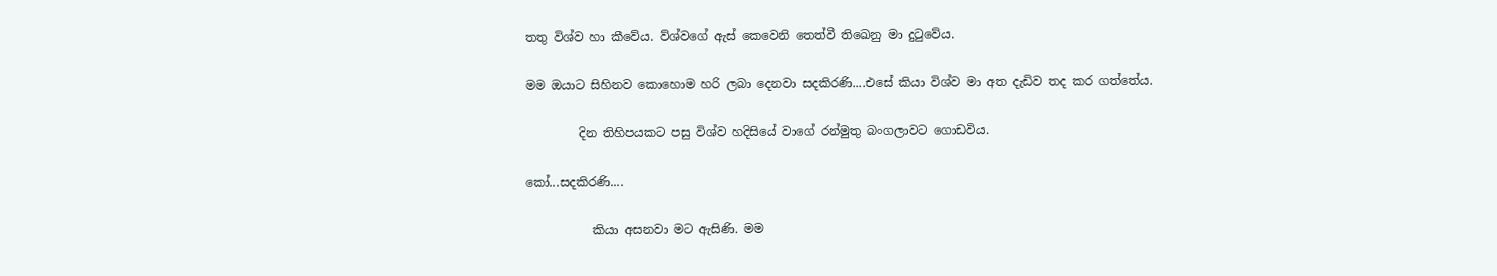තතු විශ්ව හා කීවේය. ව්ශ්වගේ ඇස් කෙවෙනි තෙත්වී තිඛෙනු මා දුටුවේය.

මම ඔයාට සිහිනව කොහොම හරි ලබා දෙනවා සදකිරණි....එසේ කියා විශ්ව මා අත දැඩිව තද කර ගත්තේය.

         දින තිහිපයකට පසු විශ්ව හදිසියේ වාගේ රන්මුතු බංගලාවට ගොඩවිය.

කෝ...සදකිරණි....

           කියා අසනවා මට ඇසිණි. මම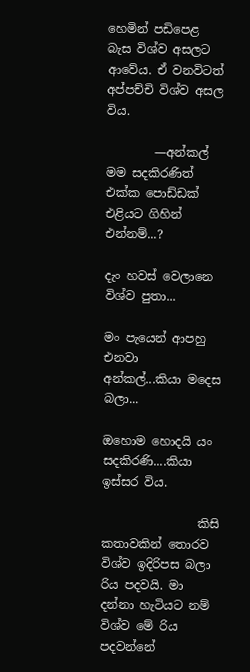හෙමින් පඩිපෙළ බැස විශ්ව අසලට ආවේය. ඒ වනවිටත් අප්පච්චි විශ්ව අසල විය.

        —අන්කල් මම සදකිරණිත් එක්ක පොඩ්ඩක් එළියට ගිහින් එන්නම්...?

දැං හවස් වෙලානෙ විශ්ව පුතා...

මං පැයෙන් ආපහු එනවා අන්කල්...කියා මදෙස බලා...

ඔහොම හොදයි යං සදකිරණි....කියා ඉස්සර විය.

                කිසි කතාවකින් තොරව විශ්ව ඉදිරිපස බලා රිය පදවයි. මා දන්නා හැටියට නම් විශ්ව මේ රිය පදවන්නේ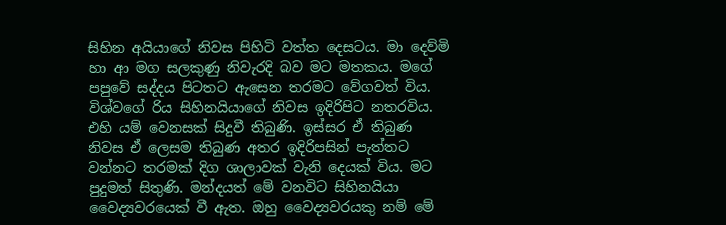සිහින අයියාගේ නිවස පිහිටි වත්ත දෙසටය. මා දෙව්මි හා ආ මග සලකුණු නිවැරදි බව මට මතකය. මගේ පපුවේ සද්දය පිටතට ඇසෙන තරමට වේගවත් විය. විශ්වගේ රිය සිහිනයියාගේ නිවස ඉදිරිපිට නතරවිය. එහි යම් වෙනසක් සිදුවී තිබුණි. ඉස්සර ඒ තිබුණ නිවස ඒ ලෙසම තිබුණ අතර ඉදිරිපසින් පැත්තට වන්නට තරමක් දිග ශාලාවක් වැනි දෙයක් විය. මට පුදුමත් සිතුණි. මන්දයත් මේ වනවිට සිහිනයියා වෛද්‍යවරයෙක් වී ඇත. ඔහු වෛද්‍යවරයකු නම් මේ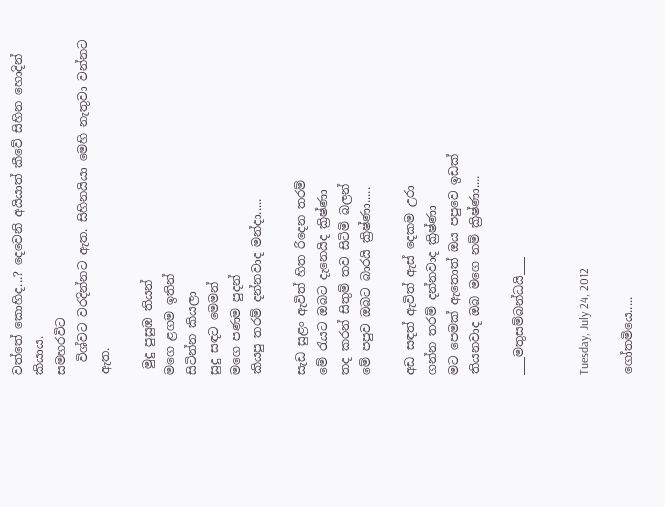වත්තේ කොහිද...? දෙවෙනි අයියාත් කීවේ සිහින හොදින් කියාය.
සමහරවිට
  විශ්වට වරදින්නට ඇත. සිහිනයියා මෙහි නැතුවා වන්නට ඇත.

 මුදු පුසුඹ තියන්
මගෙ ළගම ඉතින්
සිටින්න කියලා
සුදු සඳට මෙමන්
මගෙ පණම පුදන්
කියපු තරම් දන්නවාද මන්දා.....

සැඩ සුළං ඇවිත් හිත රිදෙන තරම්
මේ රැයට ඔබට දැනෙයිද ක්‍රිෂ්ණා
තද කරන් සිතුම් තව සිටිමි බලන්
මේ පපුව ඔබට බාරයි ක්‍රිෂ්ණා.....

අඩ සඳත් ඇවිත් ඇස් දෙකම උරා
ගන්න තරම් දන්නවාද ක්‍රිෂ්ණා
මට පෙමක් ඇතොත් ඔය පපුවෙ ඉඩක්
තියනවාද ඔබ මගෙ නම් ක්‍රිෂ්ණා....

___මතුසම්බන්ධයි___


Tuesday, July 24, 2012

ගෝතමියෙ.....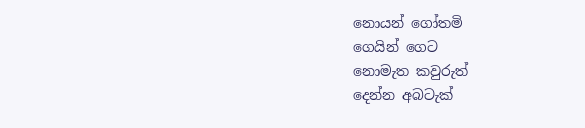නොයන් ගෝතමි
ගෙයින් ගෙට
නොමැත කවුරුත්
දෙන්න අබටැක්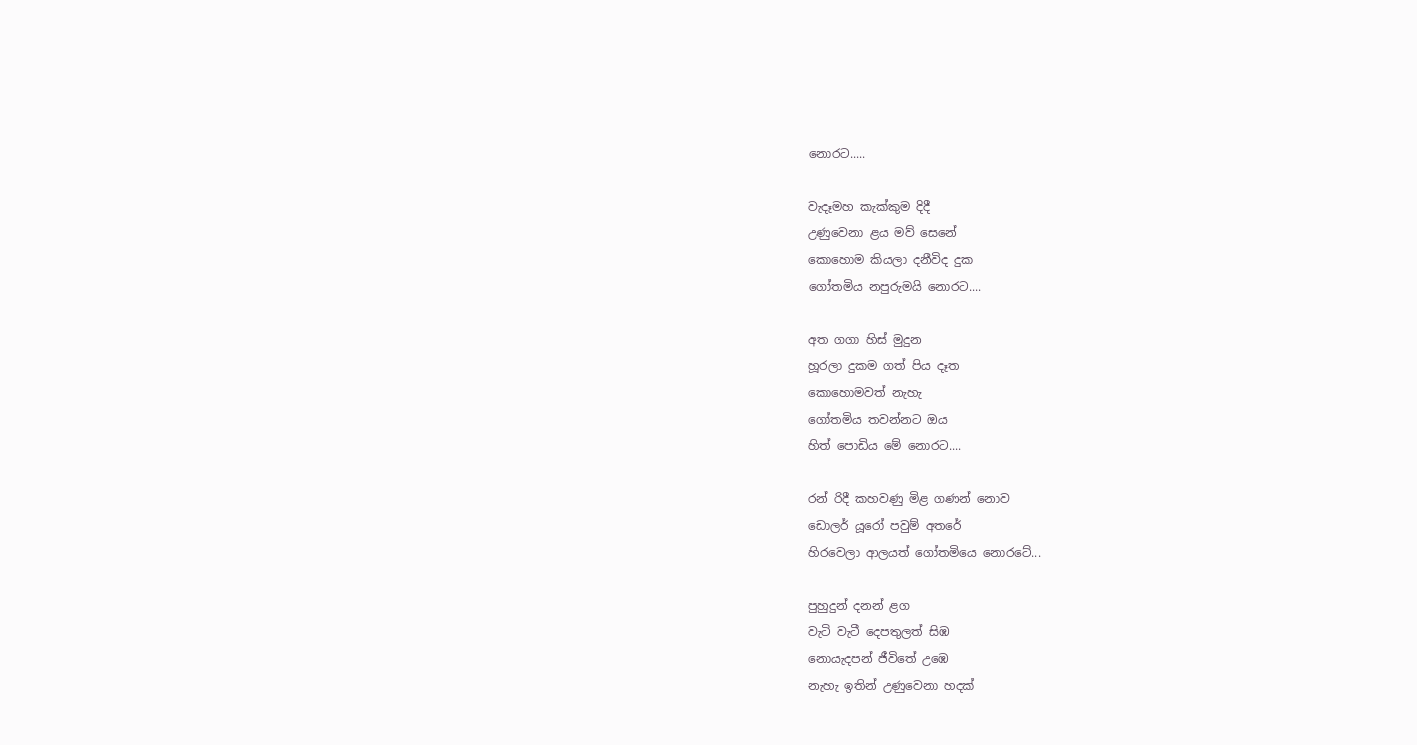නොරට.....

වැදෑමහ ‍කැක්කුම දිදී
උණුවෙනා ළය මව් සෙනේ
කොහොම කියලා දනීවිද දුක
ගෝතමිය නපුරුමයි නොරට....

අත ගගා හිස් මුදුන
හූරලා දුකම ගත් පිය දෑත
කොහොමවත් නැහැ
ගෝතමිය තවන්නට ඔය
හිත් පොඩිය මේ නොරට....

රන් රිදී කහවණු මිළ ගණන් නොව
ඩොලර් යූරෝ පවුම් අතරේ
හිරවෙලා ආලයත් ගෝතමියෙ නොරටේ...

පුහුදුන් දනන් ළග
වැටි වැටී දෙපතුලත් සිඹ
නොයැදපන් ජීවිතේ උඹෙ
නැහැ ඉතින් උණුවෙනා හදක්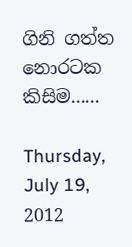ගිනි ගත්ත නොරටක කිසිම......

Thursday, July 19, 2012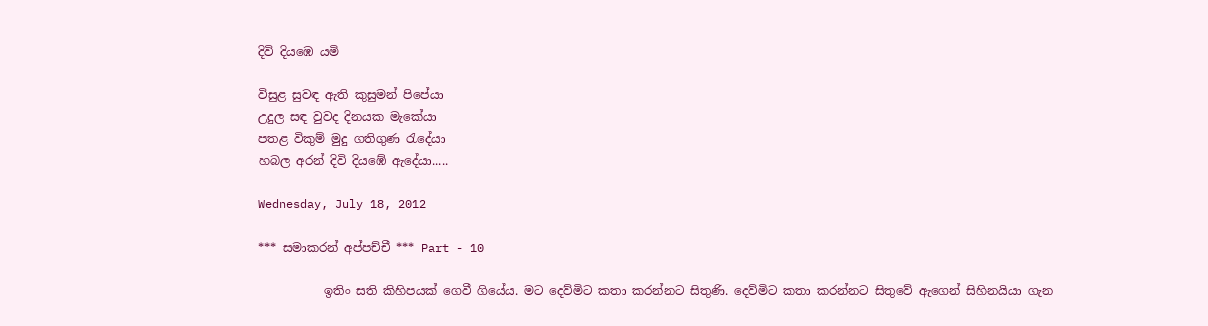දිවි දියඹෙ යමි

විසුළ සුවඳ ඇති කුසුමන් පිපේයා
උදුල සඳ වුවද දිනයක මැකේයා
පතළ විකුම් මුදු ගතිගුණ රැදේයා
හබල අරන් දිවි දියඹේ ඇදේයා.....

Wednesday, July 18, 2012

*** සමාකරන් අප්පච්චී *** Part - 10

           ඉතිං සති කිහිපයක් ගෙවී ගියේය. මට දෙව්මිට කතා කරන්නට සිතුණි. දෙව්මිට කතා කරන්නට සිතුවේ ඇගෙන් සිහිනයියා ගැන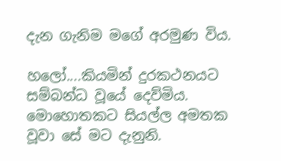දැන ගැනිම මගේ අරමුණ විය.

හලෝ....කියමින් දුරකථනයට සම්බන්ධ වූයේ දෙව්මිය. මොහොතකට සියල්ල අමතක වූවා සේ මට දැනුනි‍.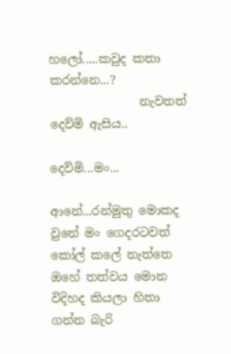හලෝ.....කවුද කතා කරන්නෙ...?
               නැවතත් දෙව්මි ඇසිය..

දෙව්මි...මං...

ආනේ...රන්මුතු මොකද වුනේ මං ගෙදරටවත් කෝල් කලේ නැත්තෙ ඔහේ තත්වය මොන විදිහද කියලා හිතා ගන්න බැරි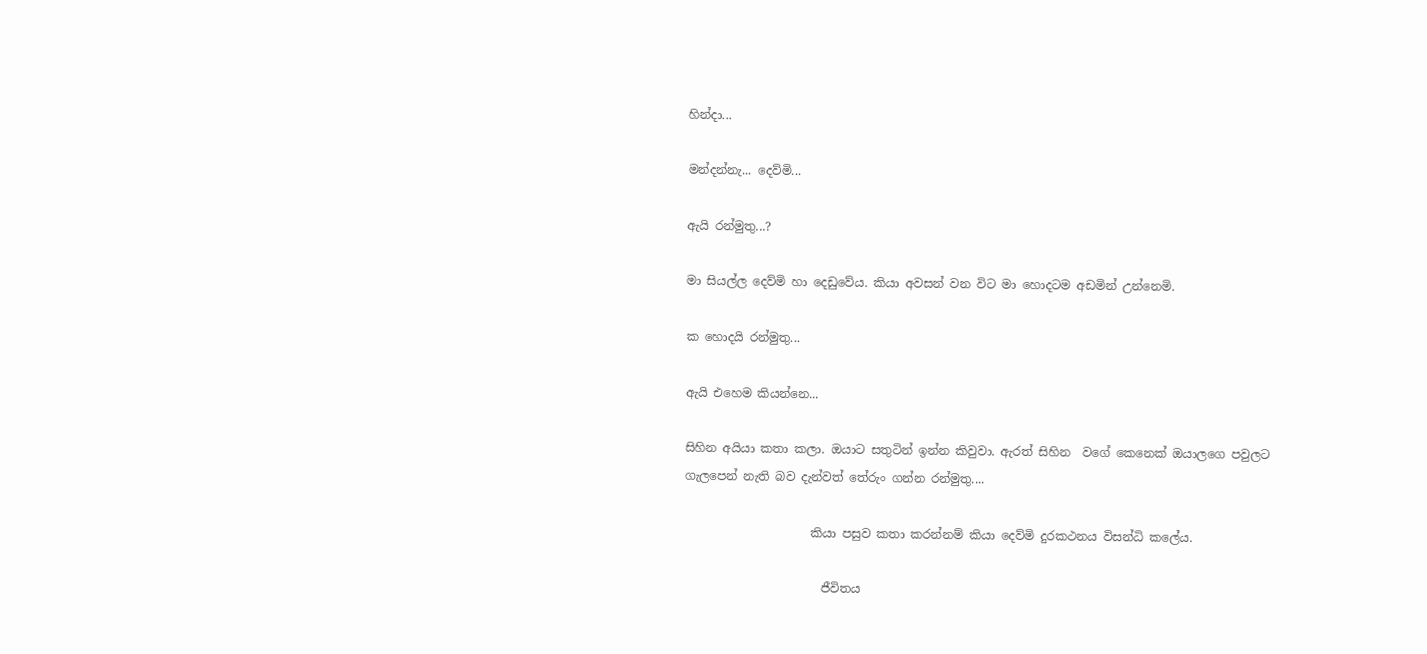හින්දා...

මන්දන්නැ... දෙව්මි...

ඇයි රන්මුතු...?

මා සියල්ල දෙව්මි හා දෙඩුවේය. කියා අවසන් වන විට මා හොදටම අඩමින් උන්නෙමි.

ක හොදයි රන්මුතු...

ඇයි එහෙම කියන්නෙ...

සිහින අයියා කතා කලා. ඔයාට සතුටින් ඉන්න කිවුවා. ඇරත් සිහින  වගේ කෙනෙක් ඔයාලගෙ පවුලට ගැලපෙන් නැති බව දැන්වත් තේරුං ගන්න රන්මුතු....

                     කියා පසුව කතා කරන්නම් කියා දෙව්මි දුරකථනය විසන්ධි කලේය.

                       ජීවිතය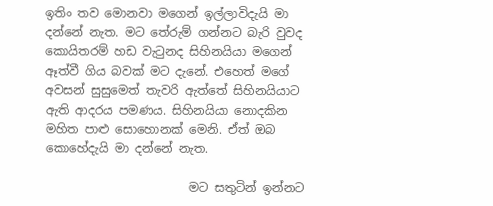ඉතිං තව මොනවා මගෙන් ඉල්ලාවිදැයි මා දන්නේ නැත. මට තේරුම් ගන්නට බැරි වුවද කොයිතරම් හඩ වැටුනද සිහිනයියා මගෙන් ඈත්වී ගිය බවක් මට දැනේ. එහෙත් මගේ අවසන් සුසුමෙත් තැවරි ඇත්තේ සිහිනයියාට ඇති ආදරය පමණය. සිහිනයියා නොදකින මහිත පාළු සොහොනක් මෙනි. ඒත් ඔබ කොහේදැයි මා දන්නේ නැත.

                        මට සතුටින් ඉන්නට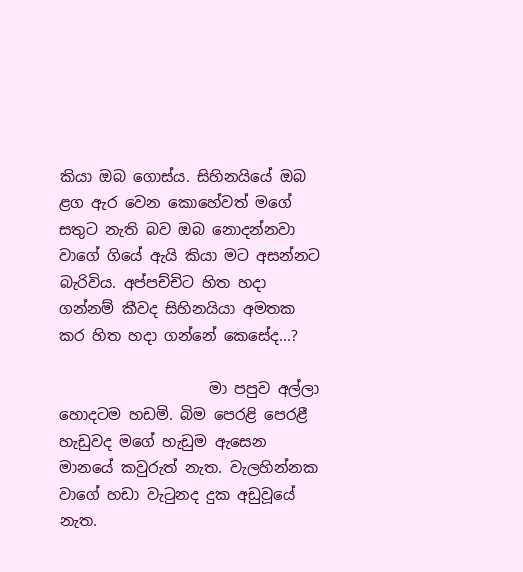කියා ඔබ ගොස්ය. සිහිනයියේ ඔබ ළග ඇර වෙන කොහේවත් මගේ සතුට නැති බව ඔබ නොදන්නවා වාගේ ගියේ ඇයි කියා මට අසන්නට බැරිවිය. අප්පච්චිට හිත හදා ගන්නම් කීවද සිහිනයියා අමතක කර හිත හදා ගන්නේ කෙසේද...?

                    මා පපුව අල්ලා හොදටම හඩමි. බිම පෙරළි පෙරළී හැඩුවද මගේ හැඩුම ඇසෙන මානයේ කවුරුත් නැත. වැලහින්නක වාගේ හඩා වැටුනද දුක අඩුවූයේ නැත.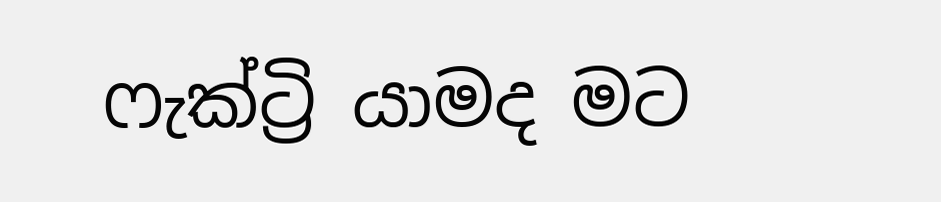ෆැක්ට්‍රි යාමද මට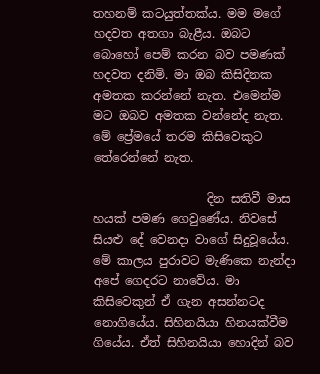තහනම් කටයුත්තක්ය. මම මගේ හදවත අතගා බැළීය. ඔබට බොහෝ පෙම් කරන බව පමණක් හදවත දනිමි. මා ඔබ කිසිදිනක අමතක කරන්නේ නැත. එමෙන්ම මට ඔබව අමතක වන්නේද නැත. මේ ප්‍රේමයේ තරම කිසිවෙකුට තේරෙන්නේ නැත.

                   දින සතිවී මාස හයක් පමණ ගෙවුණේය. නිවසේ සියළු දේ වෙනදා වාගේ සිදුවූයේය. මේ කාලය පුරාවට මැණිකෙ නැන්දා අපේ ගෙදරට නාවේය. මා කිසිවෙකුන් ඒ ගැන අසන්නටද නොගියේය. සිහිනයියා හිනයක්වීම ගියේය. ඒත් සිහිනයියා හොදින් බව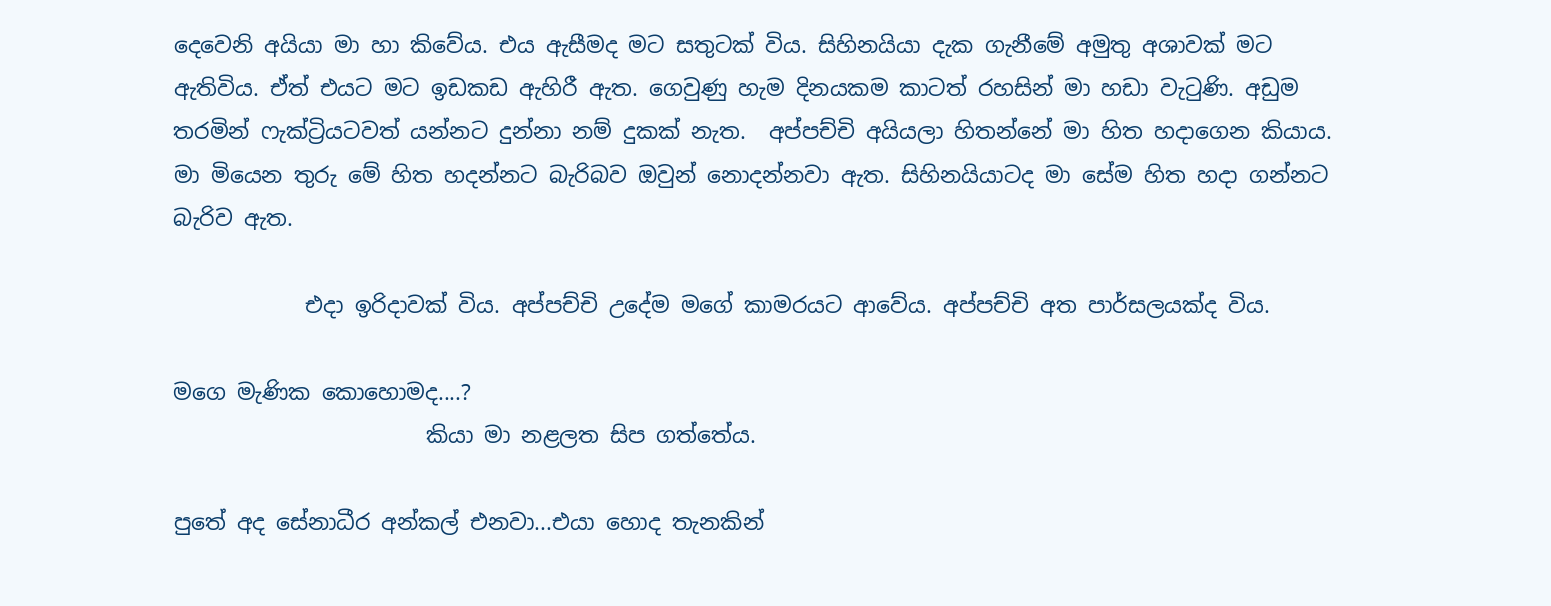දෙවෙනි අයියා මා හා කිවේය. එය ඇසීමද මට සතුටක් විය. සිහිනයියා දැක ගැනීමේ අමුතු අශාවක් මට ඇතිවිය. ඒත් එයට මට ඉඩකඩ ඇහිරී ඇත. ගෙවුණු හැම දිනයකම කාටත් රහසින් මා හඩා වැටුණි. අඩුම තරමින් ෆැක්ට්‍රියටවත් යන්නට දුන්නා නම් දුකක් නැත.  අප්පච්චි අයියලා හිතන්නේ මා හිත හදාගෙන කියාය. මා මියෙන තුරු මේ හිත හදන්නට බැරිබව ඔවුන් නොදන්නවා ඇත. සිහිනයියාටද මා සේම හිත හදා ගන්නට බැරිව ඇත.

            එදා ඉරිදාවක් විය. අප්පච්චි උදේම මගේ කාමරයට ආවේය. අප්පච්චි අත පාර්සලයක්ද විය.

මගෙ මැණික කොහොමද....?
                       කියා මා නළලත සිප ගත්තේය.

පුතේ අද සේනාධීර අන්කල් එනවා...එයා හොද තැනකින්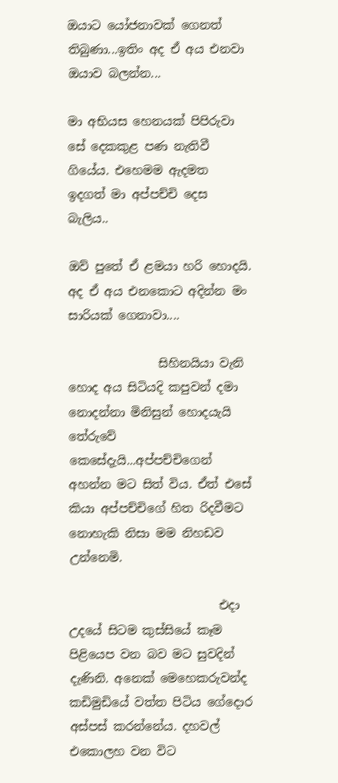ඔයාට යෝජනාවක් ගෙනත් තිබුණා...ඉතිං අද ඒ අය එනවා ඔයාව බලන්න...

මා අභියස හෙනයක් පිපිරුවා සේ දෙකකුළ පණ නැතිවී ගියේය. එහෙමම ඇදමත ඉදගත් මා අප්පච්චි දෙස බැලිය..

ඔව් පුතේ ඒ ළමයා හරි හොදයි. අද ඒ අය එනකොට අදින්න මං සාරියක් ගෙනාවා....

               සිහිනයියා වැනි හොද අය සිටියදි කපුවන් දමා නොදන්නා මිනිසුන් හොදයැයි තේරුවේ කෙසේදැයි...අප්පච්චිගෙන් අහන්න මට සිත් විය. ඒත් එසේ කියා අප්පච්චිගේ හිත රිදවීමට නොහැකි නිසා මම නිහඩව උන්නෙමි.

                         එදා උදයේ සිටම කුස්සියේ කෑම පිළියෙප වන බව මට සුවදින් දැණිනි. අනෙක් මෙහෙකරුවන්ද කඩිමුඩියේ වත්ත පිටිය ගේදොර අස්පස් කරන්නේය. දහවල් එකොලහ වන විට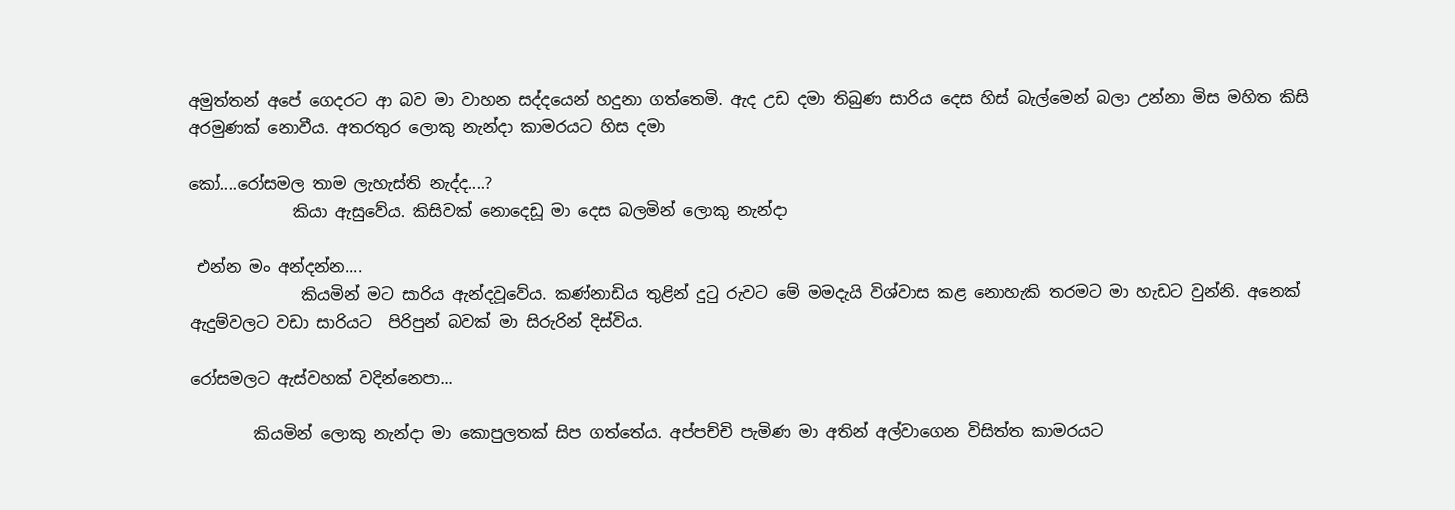අමුත්තන් අපේ ගෙදරට ආ බව මා වාහන සද්දයෙන් හදුනා ගත්තෙමි. ඇද උඩ දමා තිබුණ සාරිය දෙස හිස් බැල්මෙන් බලා උන්නා මිස මහිත කිසි අරමුණක් නොවීය. අතරතුර ලොකු නැන්දා කාමරයට හිස දමා

කෝ....රෝසමල තාම ලැහැස්ති නැද්ද....?
             කියා ඇසුවේය. කිසිවක් නොදෙඩූ මා දෙස බලමින් ලොකු නැන්දා

 එන්න මං අන්දන්න....
              කියමින් මට සාරිය ඇන්දවූවේය. කණ්නාඩිය තුළින් දුටු රුවට මේ මමදැයි විශ්වාස කළ නොහැකි තරමට මා හැඩට වුන්නි. අනෙක් ඇදුම්වලට වඩා සාරියට  පිරිපුන් බවක් මා සිරුරින් දිස්විය.

රෝසමලට ඇස්වහක් වදින්නෙපා...

        කියමින් ලොකු නැන්දා මා කොපුලතක් සිප ගත්තේය. අප්පච්චි පැමිණ මා අතින් අල්වාගෙන විසිත්ත කාමරයට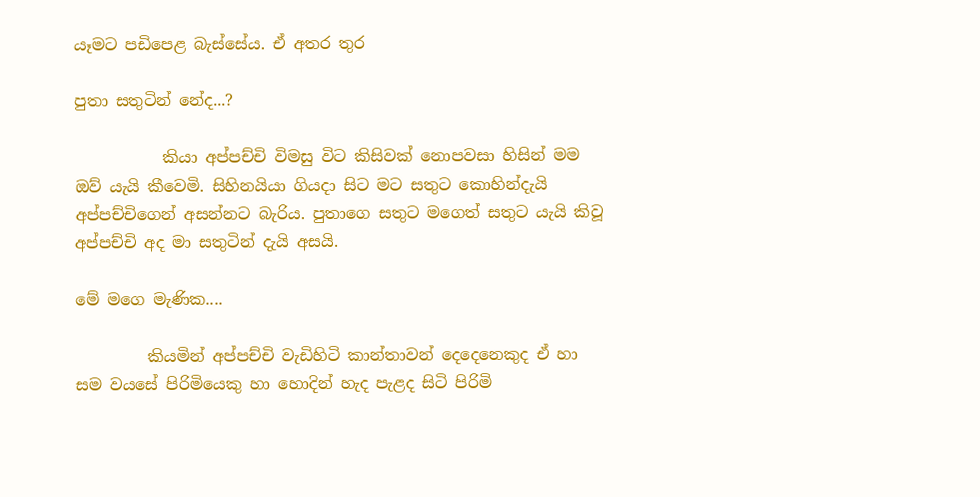යෑමට පඩිපෙළ බැස්සේය. ඒ අතර තුර

පුතා සතුටින් නේද...?

           කියා අප්පච්චි විමසු විට කිසිවක් නොපවසා හිසින් මම ඔව් යැයි කීවෙමි. සිහිනයියා ගියදා සිට මට සතුට කොහින්දැයි අප්පච්චිගෙන් අසන්නට බැරිය. පුතාගෙ සතුට මගෙත් සතුට යැයි කිවූ අප්පච්චි අද මා සතුටින් දැයි අසයි.

මේ මගෙ මැණික....

         කියමින් අප්පච්චි වැඩිහිටි කාන්තාවන් දෙදෙනෙකුද ඒ හා සම වයසේ පිරිමියෙකු හා හොදින් හැද පැළද සිටි පිරිමි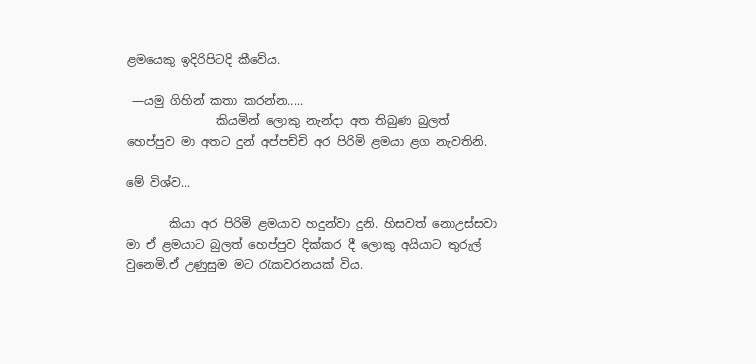ළමයෙකු ඉදිරිපිටදි කීවේය.

 —යමු ගිහින් කතා කරන්න.....
               කියමින් ලොකු නැන්දා අත තිබුණ බුලත් හෙප්පුව මා අතට දුන් අප්පච්චි අර පිරිමි ළමයා ළග නැවතිනි.

මේ විශ්ව...

       කියා අර පිරිමි ළමයාව හදුන්වා දුනි. හිසවත් නොඋස්සවා මා ඒ ළමයාට බුලත් හෙප්පුව දික්කර දී ලොකු අයියාට තුරුල් වුනෙමි.ඒ උණුසුම මට රැකවරනයක් විය.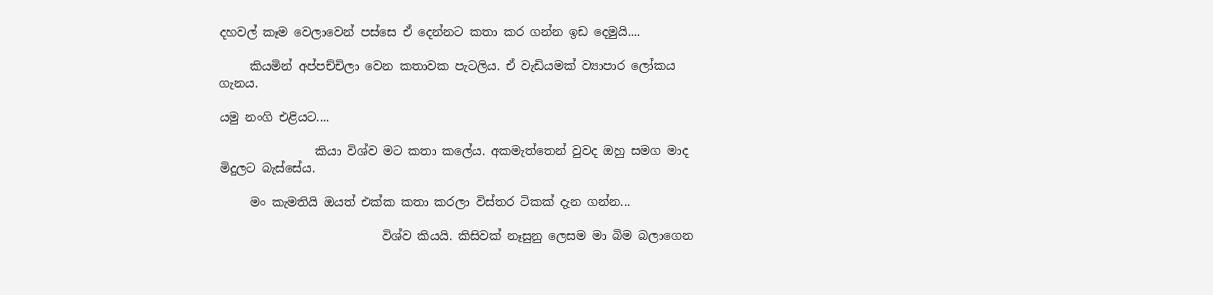දහවල් කෑම වෙලාවෙන් පස්සෙ ඒ දෙන්නට කතා කර ගන්න ඉඩ දෙමුයි....

     කියමින් අප්පච්චිලා වෙන කතාවක පැටලිය. ඒ වැඩියමක් ව්‍යාපාර ලෝකය ගැනය.

යමු නංගි එළියට....

                කියා විශ්ව මට කතා කලේය. අකමැත්තෙන් වුවද ඔහු සමග මාද මිදුලට බැස්සේය.

     මං කැමතියි ඔයත් එක්ක කතා කරලා විස්තර ටිකක් දැන ගන්න...

                           විශ්ව කියයි. කිසිවක් නෑසුනු ලෙසම මා බිම බලාගෙන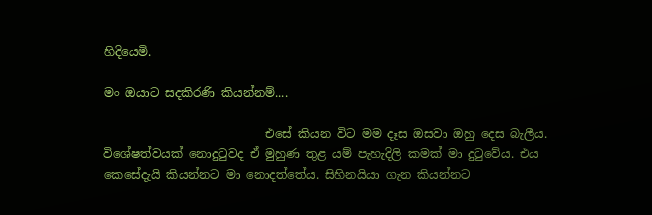හිදියෙමි.

මං ඔයාට සදකිරණි කියන්නම්....

                           එසේ කියන විට මම දෑස ඔසවා ඔහු දෙස බැලීය. විශේෂත්වයක් නොදුටුවද ඒ මුහුණ තුළ යම් පැහැදිලි කමක් මා දුටුවේය. එය කෙසේදැයි කියන්නට මා නොදත්තේය. සිහිනයියා ගැන කියන්නට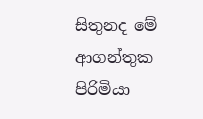සිතුනද මේ ආගන්තුක පිරිමියා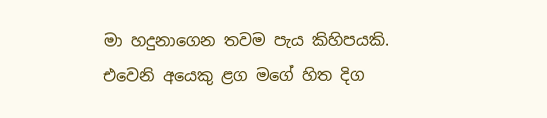මා හදුනාගෙන තවම පැය කිහිපයකි. එවෙනි අයෙකු ළග මගේ හිත දිග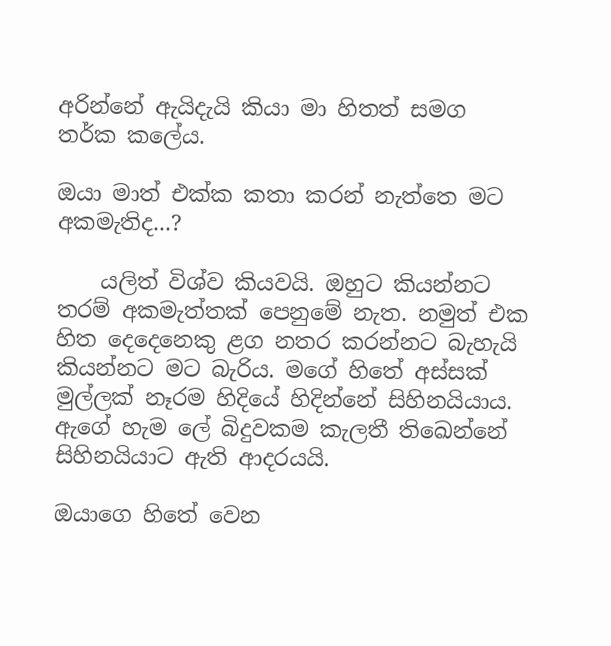අරින්නේ ඇයිදැයි කියා මා හිතත් සමග තර්ක කලේය.

ඔයා මාත් එක්ක කතා කරන් නැත්තෙ මට අකමැතිද...?

    යලිත් විශ්ව කියවයි. ඔහුට කියන්නට තරම් අකමැත්තක් පෙනුමේ නැත. නමුත් එක හිත දෙදෙනෙකු ළග නතර කරන්නට බැහැයි කියන්නට මට බැරිය. මගේ හිතේ අස්සක් මුල්ලක් නෑරම හිදියේ හිදින්නේ සිහිනයියාය. ඇගේ හැම ලේ බිදුවකම කැලතී තිඛෙන්නේ සිහිනයියාට ඇති ආදරයයි.

ඔයාගෙ හිතේ වෙන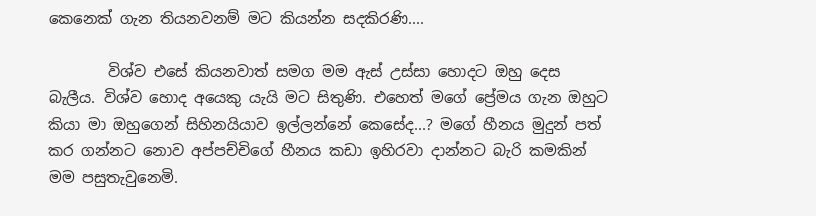කෙනෙක් ගැන තියනවනම් මට කියන්න සදකිරණි....

        විශ්ව එසේ කියනවාත් සමග මම ඇස් උස්සා හොදට ඔහු දෙස බැලීය. විශ්ව හොද අයෙකු යැයි මට සිතුණි. එහෙත් මගේ ප්‍රේමය ගැන ඔහුට කියා මා ඔහුගෙන් සිහිනයියාව ඉල්ලන්නේ කෙසේද...? මගේ හීනය මුදුන් පත් කර ගන්නට නොව අප්පච්චිගේ හීනය කඩා ඉහිරවා දාන්නට බැරි කමකින් මම පසුතැවුනෙමි.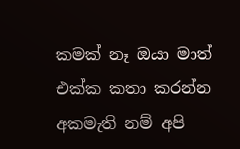කමක් නෑ ඔයා මාත් එක්ක කතා කරන්න අකමැති නම් අපි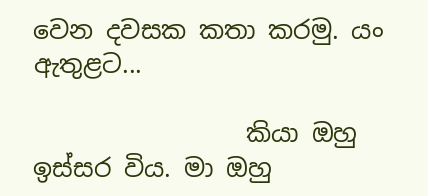වෙන දවසක කතා කරමු. යං ඇතුළට...

                 කියා ඔහු ඉස්සර විය. මා ඔහු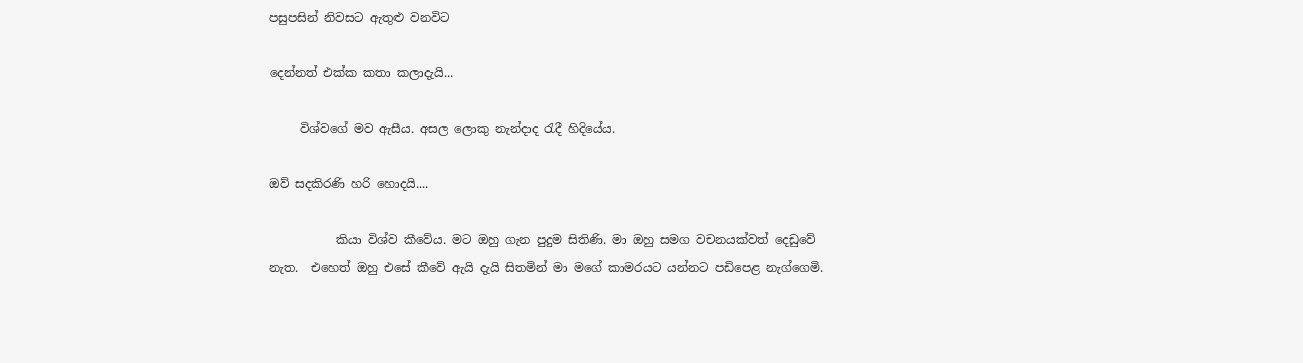පසුපසින් නිවසට ඇතුළු වනවිට

දෙන්නත් එක්ක කතා කලාදැයි...

     විශ්වගේ මව ඇසීය. අසල ලොකු නැන්දාද රැදී හිදියේය.

ඔව් සදකිරණි හරි හොදයි....

           කියා විශ්ව කීවේය. මට ඔහු ගැන පුදුම සිතිණි. මා ඔහු සමග වචනයක්වත් දෙඩුවේ නැත.  එහෙත් ඔහු එසේ කීවේ ඇයි දැයි සිතමින් මා මගේ කාමරයට යන්නට පඩිපෙළ නැග්ගෙමි.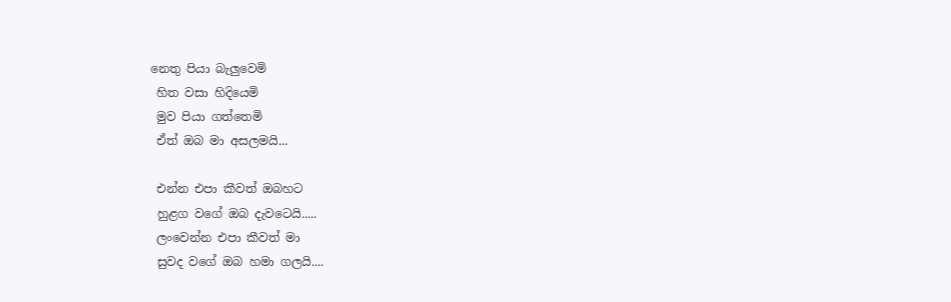නෙතු පියා බැලුවෙමි
 හිත වසා හිදියෙමි
 මුව පියා ගත්තෙමි
 ඒත් ඔබ මා අසලමයි...

 එන්න එපා කීවත් ඔබහට
 හුළග වගේ ඔබ දැවටෙයි.....
 ලංවෙන්න එපා කීවත් මා
 සුවද වගේ ඔබ හමා ගලයි....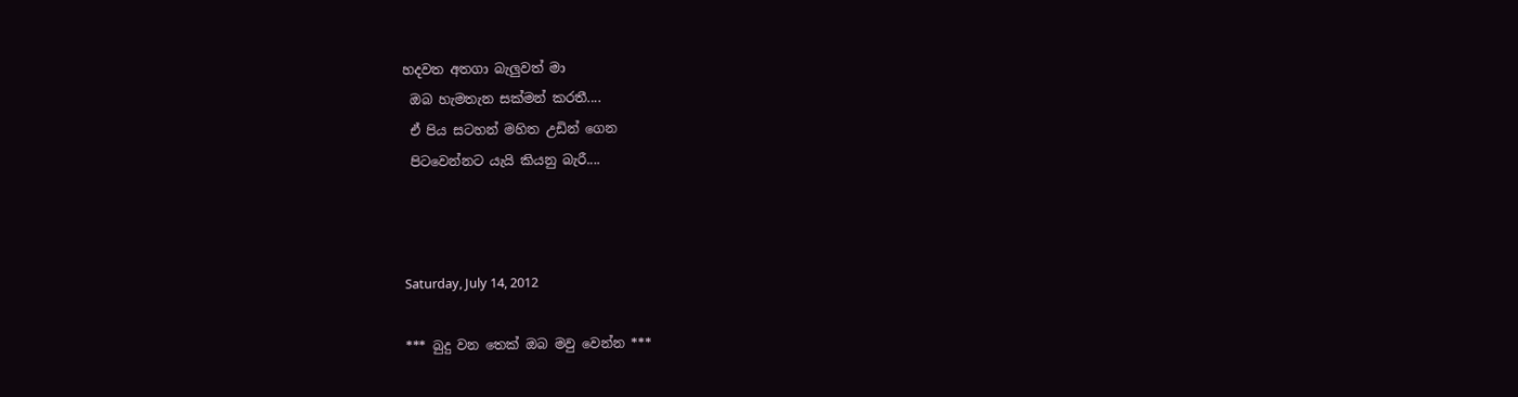හදවත අතගා බැලුවත් මා
 ඔබ හැමතැන සක්මන් කරතී....
 ඒ පිය සටහන් මහිත උඩින් ගෙන
 පිටවෙන්නට යැයි කියනු බැරී....



Saturday, July 14, 2012

*** බුදු වන තෙක් ඔබ මවු වෙන්න ***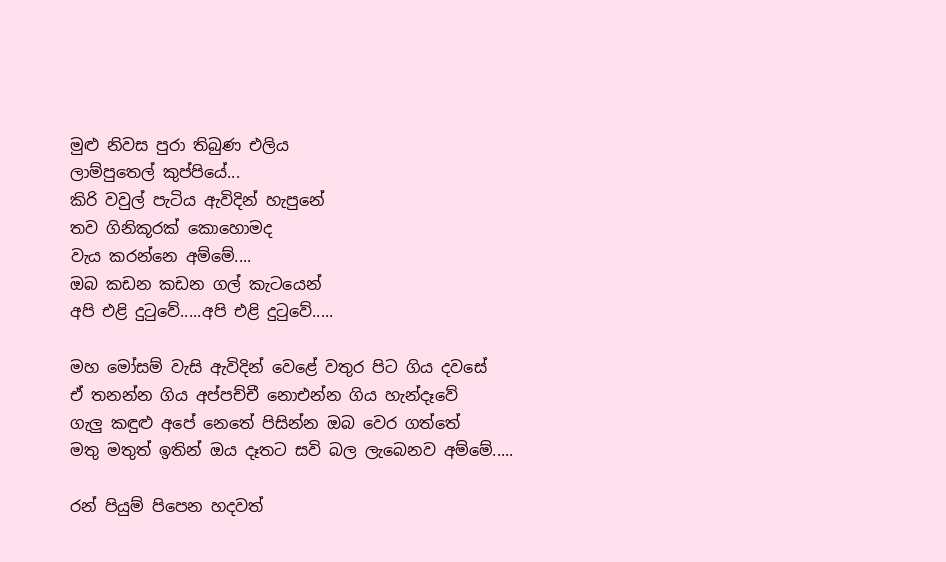මුළු නිවස පුරා තිබුණ එලිය
ලාම්පුතෙල් කුප්පියේ...
කිරි වවුල් පැටිය ඇවිදින් හැපුනේ
තව ගිනිකූරක් කොහොමද
වැය කරන්නෙ අම්මේ....
ඔබ කඩන කඩන ගල් කැටයෙන්
අපි එළි දුටුවේ.....අපි එළි දුටුවේ.....

මහ මෝසම් වැසි ඇවිදින් වෙළේ වතුර පිට ගිය දවසේ
ඒ තනන්න ගිය අප්පච්චී නොඑන්න ගිය හැන්දෑවේ
ගැලු කඳුළු අපේ නෙතේ පිසින්න ඔබ වෙර ගත්තේ
මතු මතුත් ඉතින් ඔය දෑතට සවි බල ලැබෙනව අම්මේ.....

රන් පියුම් පිපෙන හදවත්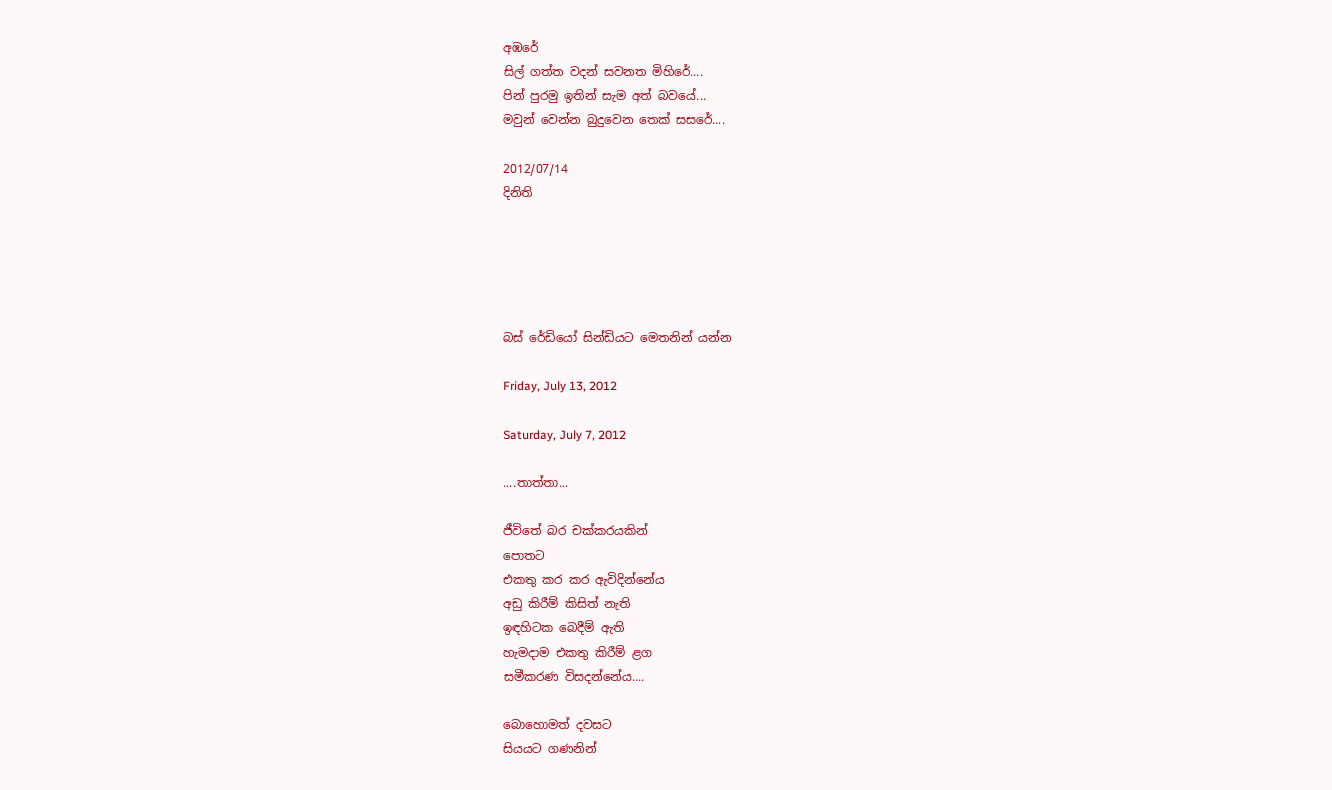අඹරේ
සිල් ගත්ත වදන් සවනත මිහිරේ....
පින් පුරමු ඉතින් සැම අත් බවයේ...
මවුන් වෙන්න බුදු‍වෙන තෙක් සසරේ....

2012/07/14
දිනිති





බස් රේඩියෝ සින්ඩියට මෙතනින් යන්න

Friday, July 13, 2012

Saturday, July 7, 2012

....තාත්තා...

ජීවිතේ බර චක්‍කරයකින්
පොතට
එකතු කර කර ඇවිදින්නේය
අඩු කිරීම් කිසිත් නැති
ඉඳහිටක බෙදීම් ඇති
හැමදාම එකතු කිරීම් ළග
සමීකරණ විසදන්නේය....

බොහොමත් දවසට
සියයට ගණනින්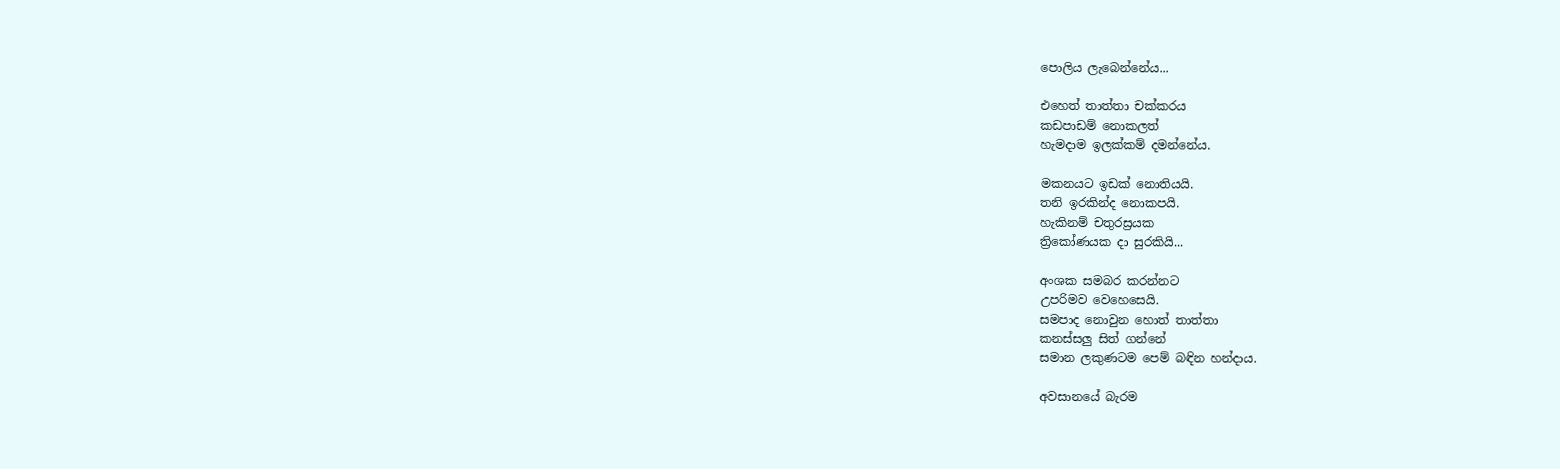පොලිය ලැබෙන්නේය...

එහෙත් තාත්තා චක්කරය
කඩපාඩම් නොකලත්
හැමදාම ඉලක්කම් දමන්නේය.

මකනයට ඉඩක් නොතියයි.
තනි ඉරකින්ද නොකපයි.
හැකිනම් චතුරස්‍රයක
ත්‍රිකෝණයක දා සුරකියි...

අංශක සමබර කරන්නට
උපරිමව වෙහෙසෙයි.
සමපාද නොවුන හොත් තාත්තා
කනස්සලු සිත් ගන්නේ
සමාන ලකුණටම පෙම් බඳින හන්දාය.

අවසානයේ බැරම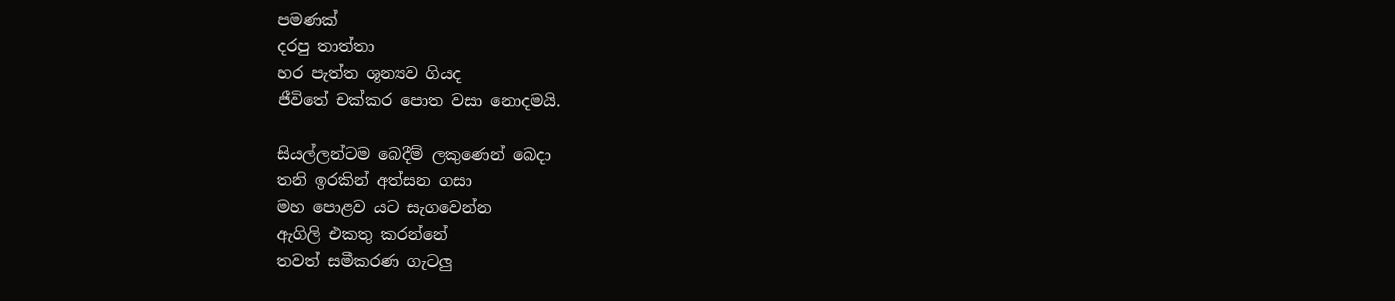පමණක්
දරපු තාත්තා
හර පැත්ත ශූන්‍යව ගියද
ජීවිතේ චක්කර පොත වසා නොදමයි.

සියල්ලන්ටම බෙදීම් ලකුණෙන් බෙදා
තනි ඉරකින් අත්සන ගසා
මහ පොළව යට සැගවෙන්න
ඇගිලි එකතු කරන්නේ
තවත් සමීකරණ ගැටලු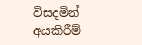විසදමින්
අයකිරීම්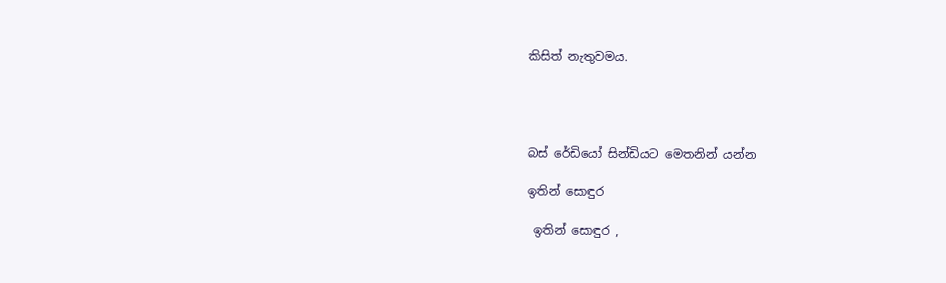කිසිත් නැතුවමය.




බස් රේඩියෝ සින්ඩියට මෙතනින් යන්න

ඉතින් සොඳුර

 ඉතින් සොඳුර ,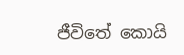ජීවිතේ කොයි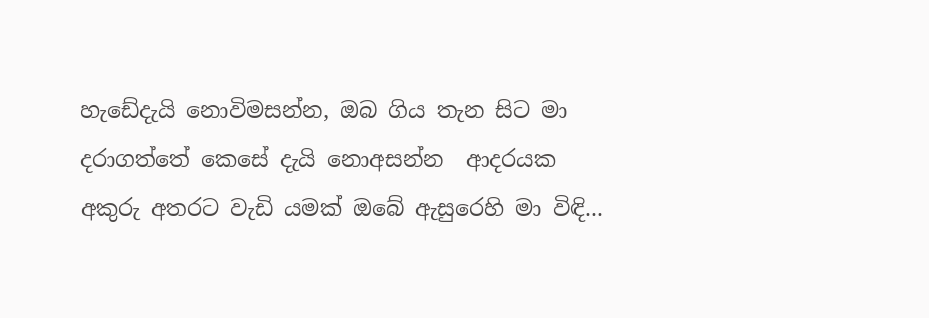හැඩේදැයි නොවිමසන්න, ඔබ ගිය තැන සිට මා  දරාගත්තේ කෙසේ දැයි නොඅසන්න  ආදරයක අකුරු අතරට වැඩි යමක් ඔබේ ඇසුරෙහි මා විඳි...